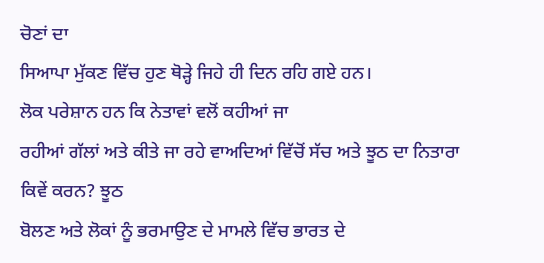ਚੋਣਾਂ ਦਾ
ਸਿਆਪਾ ਮੁੱਕਣ ਵਿੱਚ ਹੁਣ ਥੋੜ੍ਹੇ ਜਿਹੇ ਹੀ ਦਿਨ ਰਹਿ ਗਏ ਹਨ।
ਲੋਕ ਪਰੇਸ਼ਾਨ ਹਨ ਕਿ ਨੇਤਾਵਾਂ ਵਲੋਂ ਕਹੀਆਂ ਜਾ
ਰਹੀਆਂ ਗੱਲਾਂ ਅਤੇ ਕੀਤੇ ਜਾ ਰਹੇ ਵਾਅਦਿਆਂ ਵਿੱਚੋਂ ਸੱਚ ਅਤੇ ਝੂਠ ਦਾ ਨਿਤਾਰਾ
ਕਿਵੇਂ ਕਰਨ? ਝੂਠ
ਬੋਲਣ ਅਤੇ ਲੋਕਾਂ ਨੂੰ ਭਰਮਾਉਣ ਦੇ ਮਾਮਲੇ ਵਿੱਚ ਭਾਰਤ ਦੇ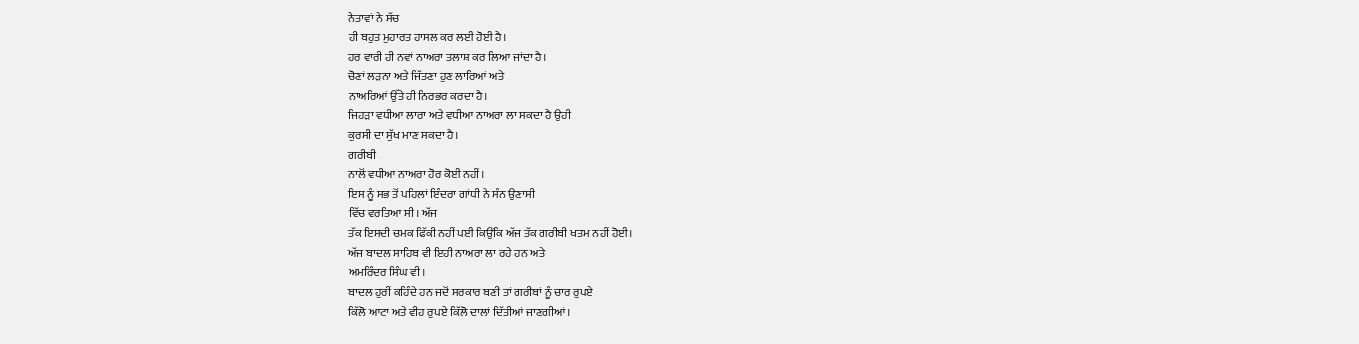ਨੇਤਾਵਾਂ ਨੇ ਸੱਚ
ਹੀ ਬਹੁਤ ਮੁਹਾਰਤ ਹਾਸਲ ਕਰ ਲਈ ਹੋਈ ਹੈ।
ਹਰ ਵਾਰੀ ਹੀ ਨਵਾਂ ਨਾਅਰਾ ਤਲਾਸ਼ ਕਰ ਲਿਆ ਜਾਂਦਾ ਹੈ।
ਚੋਣਾਂ ਲੜਨਾ ਅਤੇ ਜਿੱਤਣਾ ਹੁਣ ਲਾਰਿਆਂ ਅਤੇ
ਨਾਅਰਿਆਂ ਉੱਤੇ ਹੀ ਨਿਰਭਰ ਕਰਦਾ ਹੈ।
ਜਿਹੜਾ ਵਧੀਆ ਲਾਰਾ ਅਤੇ ਵਧੀਆ ਨਾਅਰਾ ਲਾ ਸਕਦਾ ਹੈ ਉਹੀ
ਕੁਰਸੀ ਦਾ ਸੁੱਖ ਮਾਣ ਸਕਦਾ ਹੈ।
ਗਰੀਬੀ
ਨਾਲੋਂ ਵਧੀਆ ਨਾਅਰਾ ਹੋਰ ਕੋਈ ਨਹੀਂ।
ਇਸ ਨੂੰ ਸਭ ਤੋਂ ਪਹਿਲਾਂ ਇੰਦਰਾ ਗਾਂਧੀ ਨੇ ਸੰਨ ਉਣਾਸੀ
ਵਿੱਚ ਵਰਤਿਆ ਸੀ। ਅੱਜ
ਤੱਕ ਇਸਦੀ ਚਮਕ ਫਿੱਕੀ ਨਹੀਂ ਪਈ ਕਿਉਂਕਿ ਅੱਜ ਤੱਕ ਗਰੀਬੀ ਖਤਮ ਨਹੀਂ ਹੋਈ।
ਅੱਜ ਬਾਦਲ ਸਾਹਿਬ ਵੀ ਇਹੀ ਨਾਅਰਾ ਲਾ ਰਹੇ ਹਨ ਅਤੇ
ਅਮਰਿੰਦਰ ਸਿੰਘ ਵੀ।
ਬਾਦਲ ਹੁਰੀਂ ਕਹਿੰਦੇ ਹਨ ਜਦੋਂ ਸਰਕਾਰ ਬਣੀ ਤਾਂ ਗਰੀਬਾਂ ਨੂੰ ਚਾਰ ਰੁਪਏ
ਕਿੱਲੋ ਆਟਾ ਅਤੇ ਵੀਹ ਰੁਪਏ ਕਿੱਲੋ ਦਾਲਾਂ ਦਿੱਤੀਆਂ ਜਾਣਗੀਆਂ।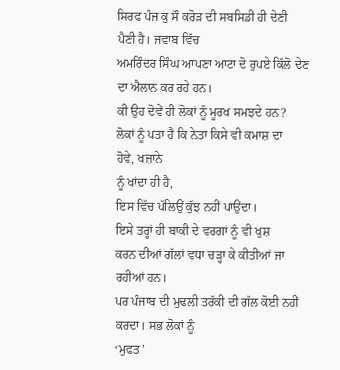ਸਿਰਫ ਪੰਜ ਕੁ ਸੌ ਕਰੋੜ ਦੀ ਸਬਸਿਡੀ ਹੀ ਦੇਣੀ
ਪੈਣੀ ਹੈ। ਜਵਾਬ ਵਿੱਚ
ਅਮਰਿੰਦਰ ਸਿੰਘ ਆਪਣਾ ਆਟਾ ਦੋ ਰੁਪਏ ਕਿੱਲੋ ਦੇਣ ਦਾ ਐਲਾਨ ਕਰ ਰਹੇ ਹਨ।
ਕੀ ਉਹ ਦੋਵੇਂ ਹੀ ਲੋਕਾਂ ਨੂੰ ਮੂਰਖ ਸਮਝਦੇ ਹਨ?
ਲੋਕਾਂ ਨੂੰ ਪਤਾ ਹੈ ਕਿ ਨੇਤਾ ਕਿਸੇ ਵੀ ਕਮਾਸ਼ ਦਾ
ਹੋਵੇ, ਖਜ਼ਾਨੇ
ਨੂੰ ਖਾਂਦਾ ਹੀ ਹੈ,
ਇਸ ਵਿੱਚ ਪੱਲਿਉਂ ਕੁੱਝ ਨਹੀਂ ਪਾਉਂਦਾ।
ਇਸੇ ਤਰ੍ਹਾਂ ਹੀ ਬਾਕੀ ਦੇ ਵਰਗਾਂ ਨੂੰ ਵੀ ਖੁਸ਼
ਕਰਨ ਦੀਆਂ ਗੱਲਾਂ ਵਧਾ ਚੜ੍ਹਾ ਕੇ ਕੀਤੀਆਂ ਜਾ ਰਹੀਆਂ ਹਨ।
ਪਰ ਪੰਜਾਬ ਦੀ ਮੁਢਲੀ ਤਰੱਕੀ ਦੀ ਗੱਲ ਕੋਈ ਨਹੀਂ
ਕਰਦਾ। ਸਭ ਲੋਕਾਂ ਨੂੰ
‘ਮੁਫਤ’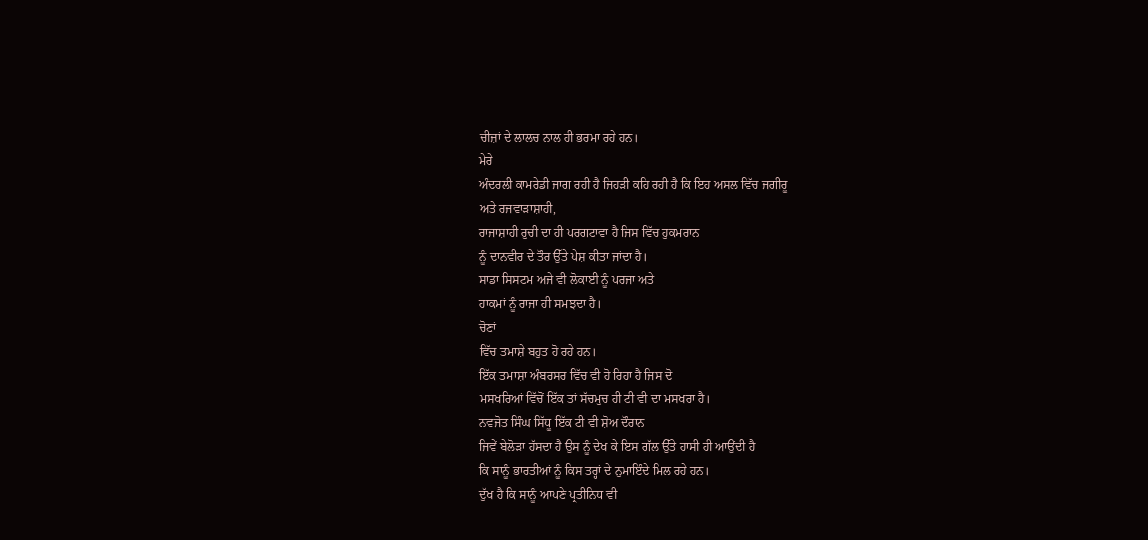ਚੀਜ਼ਾਂ ਦੇ ਲਾਲਚ ਨਾਲ ਹੀ ਭਰਮਾ ਰਹੇ ਹਨ।
ਮੇਰੇ
ਅੰਦਰਲੀ ਕਾਮਰੇਡੀ ਜਾਗ ਰਹੀ ਹੈ ਜਿਹੜੀ ਕਹਿ ਰਹੀ ਹੈ ਕਿ ਇਹ ਅਸਲ ਵਿੱਚ ਜਗੀਰੂ
ਅਤੇ ਰਜਵਾੜਾਸ਼ਾਹੀ,
ਰਾਜਾਸ਼ਾਹੀ ਰੁਚੀ ਦਾ ਹੀ ਪਰਗਟਾਵਾ ਹੈ ਜਿਸ ਵਿੱਚ ਹੁਕਮਰਾਨ
ਨੂੰ ਦਾਨਵੀਰ ਦੇ ਤੌਰ ਉੱਤੇ ਪੇਸ਼ ਕੀਤਾ ਜਾਂਦਾ ਹੈ।
ਸਾਡਾ ਸਿਸਟਮ ਅਜੇ ਵੀ ਲੋਕਾਈ ਨੂੰ ਪਰਜਾ ਅਤੇ
ਹਾਕਮਾਂ ਨੂੰ ਰਾਜਾ ਹੀ ਸਮਝਦਾ ਹੈ।
ਚੋਣਾਂ
ਵਿੱਚ ਤਮਾਸ਼ੇ ਬਹੁਤ ਹੋ ਰਹੇ ਹਨ।
ਇੱਕ ਤਮਾਸ਼ਾ ਅੰਬਰਸਰ ਵਿੱਚ ਵੀ ਹੋ ਰਿਹਾ ਹੈ ਜਿਸ ਦੋ
ਮਸਖਰਿਆਂ ਵਿੱਚੋਂ ਇੱਕ ਤਾਂ ਸੱਚਮੁਚ ਹੀ ਟੀ ਵੀ ਦਾ ਮਸਖਰਾ ਹੈ।
ਨਵਜੋਤ ਸਿੰਘ ਸਿੱਧੂ ਇੱਕ ਟੀ ਵੀ ਸ਼ੋਅ ਦੌਰਾਨ
ਜਿਵੇਂ ਬੇਲੋੜਾ ਹੱਸਦਾ ਹੈ ਉਸ ਨੂੰ ਦੇਖ ਕੇ ਇਸ ਗੱਲ ਉੱਤੇ ਹਾਸੀ ਹੀ ਆਉਂਦੀ ਹੈ
ਕਿ ਸਾਨੂੰ ਭਾਰਤੀਆਂ ਨੂੰ ਕਿਸ ਤਰ੍ਹਾਂ ਦੇ ਨੁਮਾਇੰਦੇ ਮਿਲ ਰਹੇ ਹਨ।
ਦੁੱਖ ਹੈ ਕਿ ਸਾਨੂੰ ਆਪਣੇ ਪ੍ਰਤੀਨਿਧ ਵੀ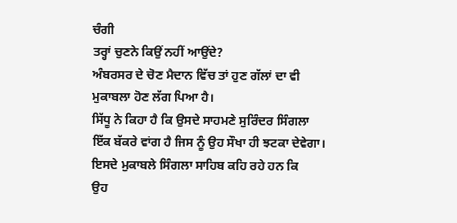ਚੰਗੀ
ਤਰ੍ਹਾਂ ਚੁਣਨੇ ਕਿਉਂ ਨਹੀਂ ਆਉਂਦੇ?
ਅੰਬਰਸਰ ਦੇ ਚੋਣ ਮੈਦਾਨ ਵਿੱਚ ਤਾਂ ਹੁਣ ਗੱਲਾਂ ਦਾ ਵੀ
ਮੁਕਾਬਲਾ ਹੋਣ ਲੱਗ ਪਿਆ ਹੈ।
ਸਿੱਧੂ ਨੇ ਕਿਹਾ ਹੈ ਕਿ ਉਸਦੇ ਸਾਹਮਣੇ ਸੁਰਿੰਦਰ ਸਿੰਗਲਾ
ਇੱਕ ਬੱਕਰੇ ਵਾਂਗ ਹੈ ਜਿਸ ਨੂੰ ਉਹ ਸੌਖਾ ਹੀ ਝਟਕਾ ਦੇਵੇਗਾ।
ਇਸਦੇ ਮੁਕਾਬਲੇ ਸਿੰਗਲਾ ਸਾਹਿਬ ਕਹਿ ਰਹੇ ਹਨ ਕਿ
ਉਹ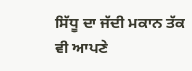ਸਿੱਧੂ ਦਾ ਜੱਦੀ ਮਕਾਨ ਤੱਕ ਵੀ ਆਪਣੇ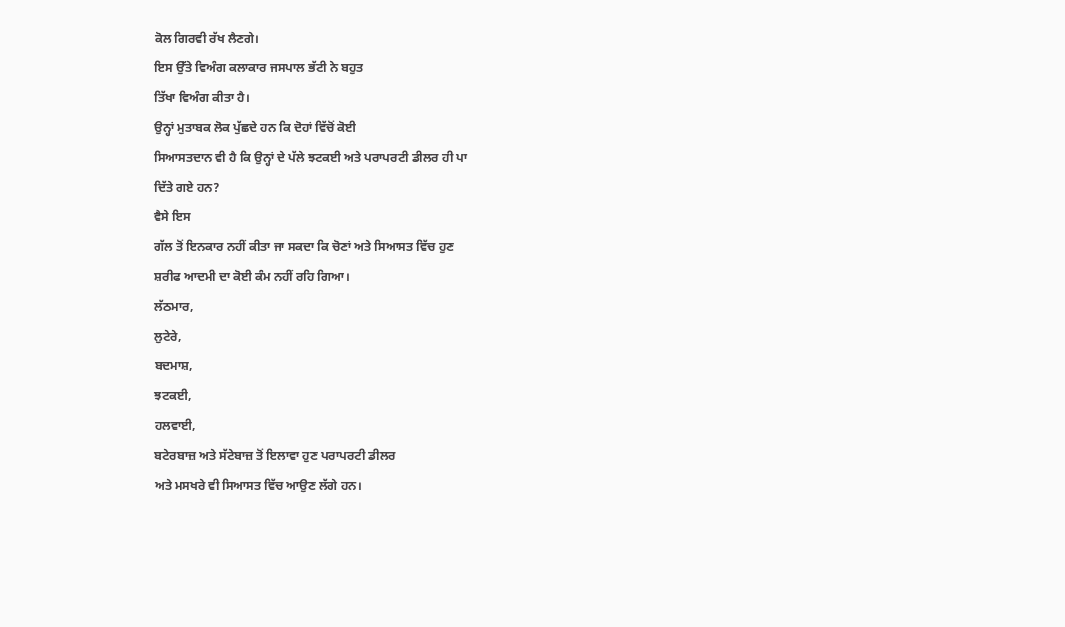ਕੋਲ ਗਿਰਵੀ ਰੱਖ ਲੈਣਗੇ।
ਇਸ ਉੱਤੇ ਵਿਅੰਗ ਕਲਾਕਾਰ ਜਸਪਾਲ ਭੱਟੀ ਨੇ ਬਹੁਤ
ਤਿੱਖਾ ਵਿਅੰਗ ਕੀਤਾ ਹੈ।
ਉਨ੍ਹਾਂ ਮੁਤਾਬਕ ਲੋਕ ਪੁੱਛਦੇ ਹਨ ਕਿ ਦੋਹਾਂ ਵਿੱਚੋਂ ਕੋਈ
ਸਿਆਸਤਦਾਨ ਵੀ ਹੈ ਕਿ ਉਨ੍ਹਾਂ ਦੇ ਪੱਲੇ ਝਟਕਈ ਅਤੇ ਪਰਾਪਰਟੀ ਡੀਲਰ ਹੀ ਪਾ
ਦਿੱਤੇ ਗਏ ਹਨ?
ਵੈਸੇ ਇਸ
ਗੱਲ ਤੋਂ ਇਨਕਾਰ ਨਹੀਂ ਕੀਤਾ ਜਾ ਸਕਦਾ ਕਿ ਚੋਣਾਂ ਅਤੇ ਸਿਆਸਤ ਵਿੱਚ ਹੁਣ
ਸ਼ਰੀਫ ਆਦਮੀ ਦਾ ਕੋਈ ਕੰਮ ਨਹੀਂ ਰਹਿ ਗਿਆ।
ਲੱਠਮਾਰ,
ਲੁਟੇਰੇ,
ਬਦਮਾਸ਼,
ਝਟਕਈ,
ਹਲਵਾਈ,
ਬਟੇਰਬਾਜ਼ ਅਤੇ ਸੱਟੇਬਾਜ਼ ਤੋਂ ਇਲਾਵਾ ਹੁਣ ਪਰਾਪਰਟੀ ਡੀਲਰ
ਅਤੇ ਮਸਖਰੇ ਵੀ ਸਿਆਸਤ ਵਿੱਚ ਆਉਣ ਲੱਗੇ ਹਨ।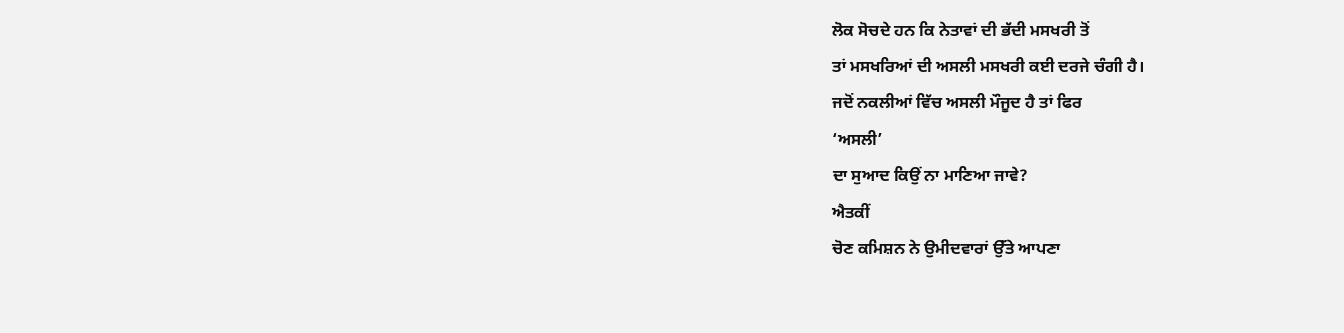ਲੋਕ ਸੋਚਦੇ ਹਨ ਕਿ ਨੇਤਾਵਾਂ ਦੀ ਭੱਦੀ ਮਸਖਰੀ ਤੋਂ
ਤਾਂ ਮਸਖਰਿਆਂ ਦੀ ਅਸਲੀ ਮਸਖਰੀ ਕਈ ਦਰਜੇ ਚੰਗੀ ਹੈ।
ਜਦੋਂ ਨਕਲੀਆਂ ਵਿੱਚ ਅਸਲੀ ਮੌਜੂਦ ਹੈ ਤਾਂ ਫਿਰ
‘ਅਸਲੀ’
ਦਾ ਸੁਆਦ ਕਿਉਂ ਨਾ ਮਾਣਿਆ ਜਾਵੇ?
ਐਤਕੀਂ
ਚੋਣ ਕਮਿਸ਼ਨ ਨੇ ਉਮੀਦਵਾਰਾਂ ਉੱਤੇ ਆਪਣਾ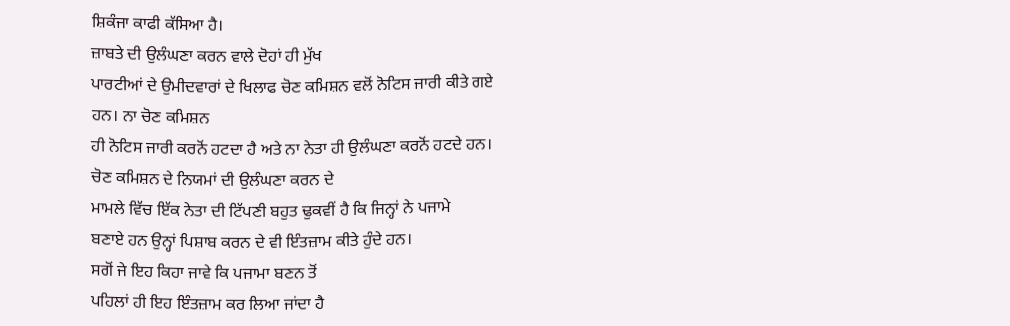ਸ਼ਿਕੰਜਾ ਕਾਫੀ ਕੱਸਿਆ ਹੈ।
ਜ਼ਾਬਤੇ ਦੀ ਉਲੰਘਣਾ ਕਰਨ ਵਾਲੇ ਦੋਹਾਂ ਹੀ ਮੁੱਖ
ਪਾਰਟੀਆਂ ਦੇ ਉਮੀਦਵਾਰਾਂ ਦੇ ਖਿਲਾਫ ਚੋਣ ਕਮਿਸ਼ਨ ਵਲੋਂ ਨੋਟਿਸ ਜਾਰੀ ਕੀਤੇ ਗਏ
ਹਨ। ਨਾ ਚੋਣ ਕਮਿਸ਼ਨ
ਹੀ ਨੋਟਿਸ ਜਾਰੀ ਕਰਨੋਂ ਹਟਦਾ ਹੈ ਅਤੇ ਨਾ ਨੇਤਾ ਹੀ ਉਲੰਘਣਾ ਕਰਨੋਂ ਹਟਦੇ ਹਨ।
ਚੋਣ ਕਮਿਸ਼ਨ ਦੇ ਨਿਯਮਾਂ ਦੀ ਉਲੰਘਣਾ ਕਰਨ ਦੇ
ਮਾਮਲੇ ਵਿੱਚ ਇੱਕ ਨੇਤਾ ਦੀ ਟਿੱਪਣੀ ਬਹੁਤ ਢੁਕਵੀਂ ਹੈ ਕਿ ਜਿਨ੍ਹਾਂ ਨੇ ਪਜਾਮੇ
ਬਣਾਏ ਹਨ ਉਨ੍ਹਾਂ ਪਿਸ਼ਾਬ ਕਰਨ ਦੇ ਵੀ ਇੰਤਜ਼ਾਮ ਕੀਤੇ ਹੁੰਦੇ ਹਨ।
ਸਗੋਂ ਜੇ ਇਹ ਕਿਹਾ ਜਾਵੇ ਕਿ ਪਜਾਮਾ ਬਣਨ ਤੋਂ
ਪਹਿਲਾਂ ਹੀ ਇਹ ਇੰਤਜ਼ਾਮ ਕਰ ਲਿਆ ਜਾਂਦਾ ਹੈ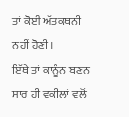ਤਾਂ ਕੋਈ ਅੱਤਕਥਨੀ ਨਹੀਂ ਹੋਣੀ।
ਇੱਥੇ ਤਾਂ ਕਾਨੂੰਨ ਬਣਨ ਸਾਰ ਹੀ ਵਕੀਲਾਂ ਵਲੋਂ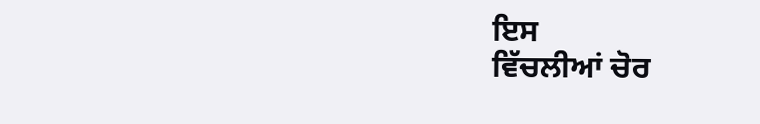ਇਸ
ਵਿੱਚਲੀਆਂ ਚੋਰ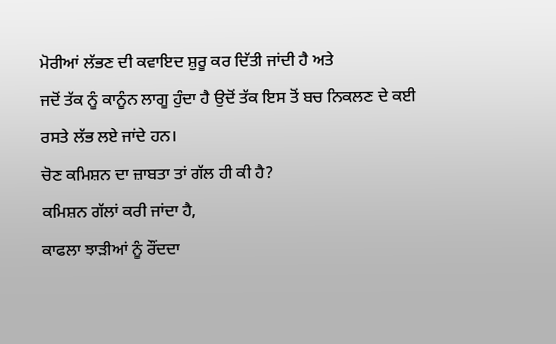ਮੋਰੀਆਂ ਲੱਭਣ ਦੀ ਕਵਾਇਦ ਸ਼ੁਰੂ ਕਰ ਦਿੱਤੀ ਜਾਂਦੀ ਹੈ ਅਤੇ
ਜਦੋਂ ਤੱਕ ਨੂੰ ਕਾਨੂੰਨ ਲਾਗੂ ਹੁੰਦਾ ਹੈ ਉਦੋਂ ਤੱਕ ਇਸ ਤੋਂ ਬਚ ਨਿਕਲਣ ਦੇ ਕਈ
ਰਸਤੇ ਲੱਭ ਲਏ ਜਾਂਦੇ ਹਨ।
ਚੋਣ ਕਮਿਸ਼ਨ ਦਾ ਜ਼ਾਬਤਾ ਤਾਂ ਗੱਲ ਹੀ ਕੀ ਹੈ?
ਕਮਿਸ਼ਨ ਗੱਲਾਂ ਕਰੀ ਜਾਂਦਾ ਹੈ,
ਕਾਫਲਾ ਝਾੜੀਆਂ ਨੂੰ ਰੌਂਦਦਾ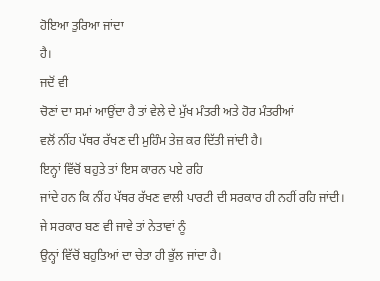ਹੋਇਆ ਤੁਰਿਆ ਜਾਂਦਾ
ਹੈ।
ਜਦੋਂ ਵੀ
ਚੋਣਾਂ ਦਾ ਸਮਾਂ ਆਉਂਦਾ ਹੈ ਤਾਂ ਵੇਲੇ ਦੇ ਮੁੱਖ ਮੰਤਰੀ ਅਤੇ ਹੋਰ ਮੰਤਰੀਆਂ
ਵਲੋਂ ਨੀਂਹ ਪੱਥਰ ਰੱਖਣ ਦੀ ਮੁਹਿੰਮ ਤੇਜ਼ ਕਰ ਦਿੱਤੀ ਜਾਂਦੀ ਹੈ।
ਇਨ੍ਹਾਂ ਵਿੱਚੋਂ ਬਹੁਤੇ ਤਾਂ ਇਸ ਕਾਰਨ ਪਏ ਰਹਿ
ਜਾਂਦੇ ਹਨ ਕਿ ਨੀਂਹ ਪੱਥਰ ਰੱਖਣ ਵਾਲੀ ਪਾਰਟੀ ਦੀ ਸਰਕਾਰ ਹੀ ਨਹੀਂ ਰਹਿ ਜਾਂਦੀ।
ਜੇ ਸਰਕਾਰ ਬਣ ਵੀ ਜਾਵੇ ਤਾਂ ਨੇਤਾਵਾਂ ਨੂੰ
ਉਨ੍ਹਾਂ ਵਿੱਚੋਂ ਬਹੁਤਿਆਂ ਦਾ ਚੇਤਾ ਹੀ ਭੁੱਲ ਜਾਂਦਾ ਹੈ।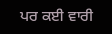ਪਰ ਕਈ ਵਾਰੀ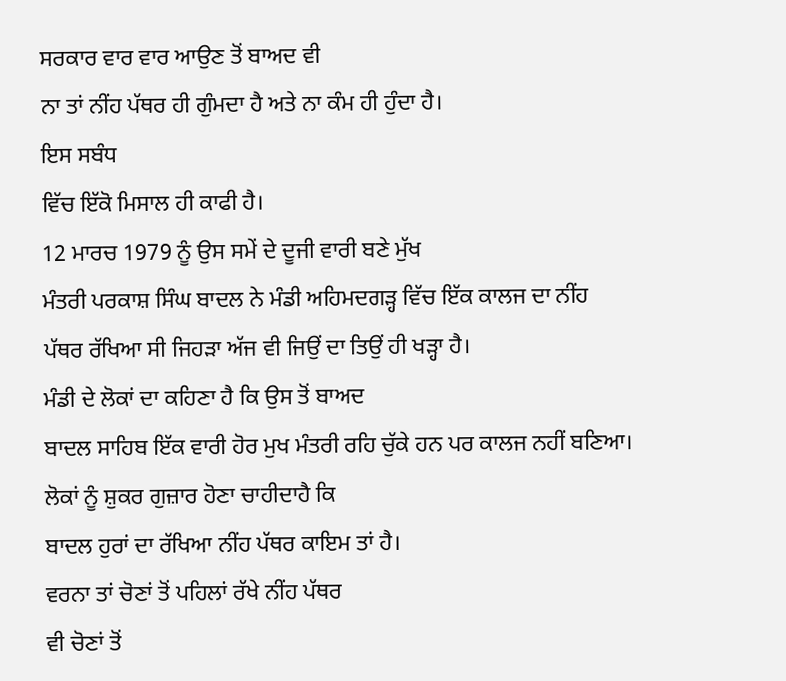ਸਰਕਾਰ ਵਾਰ ਵਾਰ ਆਉਣ ਤੋਂ ਬਾਅਦ ਵੀ
ਨਾ ਤਾਂ ਨੀਂਹ ਪੱਥਰ ਹੀ ਗੁੰਮਦਾ ਹੈ ਅਤੇ ਨਾ ਕੰਮ ਹੀ ਹੁੰਦਾ ਹੈ।
ਇਸ ਸਬੰਧ
ਵਿੱਚ ਇੱਕੋ ਮਿਸਾਲ ਹੀ ਕਾਫੀ ਹੈ।
12 ਮਾਰਚ 1979 ਨੂੰ ਉਸ ਸਮੇਂ ਦੇ ਦੂਜੀ ਵਾਰੀ ਬਣੇ ਮੁੱਖ
ਮੰਤਰੀ ਪਰਕਾਸ਼ ਸਿੰਘ ਬਾਦਲ ਨੇ ਮੰਡੀ ਅਹਿਮਦਗੜ੍ਹ ਵਿੱਚ ਇੱਕ ਕਾਲਜ ਦਾ ਨੀਂਹ
ਪੱਥਰ ਰੱਖਿਆ ਸੀ ਜਿਹੜਾ ਅੱਜ ਵੀ ਜਿਉਂ ਦਾ ਤਿਉਂ ਹੀ ਖੜ੍ਹਾ ਹੈ।
ਮੰਡੀ ਦੇ ਲੋਕਾਂ ਦਾ ਕਹਿਣਾ ਹੈ ਕਿ ਉਸ ਤੋਂ ਬਾਅਦ
ਬਾਦਲ ਸਾਹਿਬ ਇੱਕ ਵਾਰੀ ਹੋਰ ਮੁਖ ਮੰਤਰੀ ਰਹਿ ਚੁੱਕੇ ਹਨ ਪਰ ਕਾਲਜ ਨਹੀਂ ਬਣਿਆ।
ਲੋਕਾਂ ਨੂੰ ਸ਼ੁਕਰ ਗੁਜ਼ਾਰ ਹੋਣਾ ਚਾਹੀਦਾਹੈ ਕਿ
ਬਾਦਲ ਹੁਰਾਂ ਦਾ ਰੱਖਿਆ ਨੀਂਹ ਪੱਥਰ ਕਾਇਮ ਤਾਂ ਹੈ।
ਵਰਨਾ ਤਾਂ ਚੋਣਾਂ ਤੋਂ ਪਹਿਲਾਂ ਰੱਖੇ ਨੀਂਹ ਪੱਥਰ
ਵੀ ਚੋਣਾਂ ਤੋਂ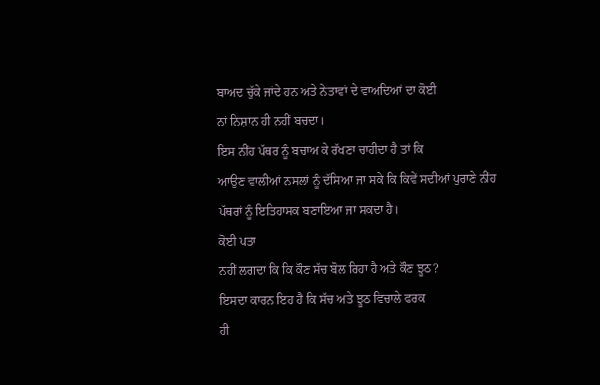ਬਾਅਦ ਚੁੱਕੇ ਜਾਂਦੇ ਹਨ ਅਤੇ ਨੇਤਾਵਾਂ ਦੇ ਵਾਅਦਿਆਂ ਦਾ ਕੋਈ
ਨਾਂ ਨਿਸ਼ਾਨ ਹੀ ਨਹੀਂ ਬਚਦਾ।
ਇਸ ਨੀਂਹ ਪੱਥਰ ਨੂੰ ਬਚਾਅ ਕੇ ਰੱਖਣਾ ਚਾਹੀਦਾ ਹੈ ਤਾਂ ਕਿ
ਆਉਣ ਵਾਲੀਆਂ ਨਸਲਾਂ ਨੂੰ ਦੱਸਿਆ ਜਾ ਸਕੇ ਕਿ ਕਿਵੇਂ ਸਦੀਆਂ ਪੁਰਾਣੇ ਨੀਂਹ
ਪੱਥਰਾਂ ਨੂੰ ਇਤਿਹਾਸਕ ਬਣਾਇਆ ਜਾ ਸਕਦਾ ਹੈ।
ਕੋਈ ਪਤਾ
ਨਹੀਂ ਲਗਦਾ ਕਿ ਕਿ ਕੌਣ ਸੱਚ ਬੋਲ ਰਿਹਾ ਹੈ ਅਤੇ ਕੌਣ ਝੂਠ?
ਇਸਦਾ ਕਾਰਨ ਇਹ ਹੈ ਕਿ ਸੱਚ ਅਤੇ ਝੂਠ ਵਿਚਾਲੇ ਫਰਕ
ਹੀ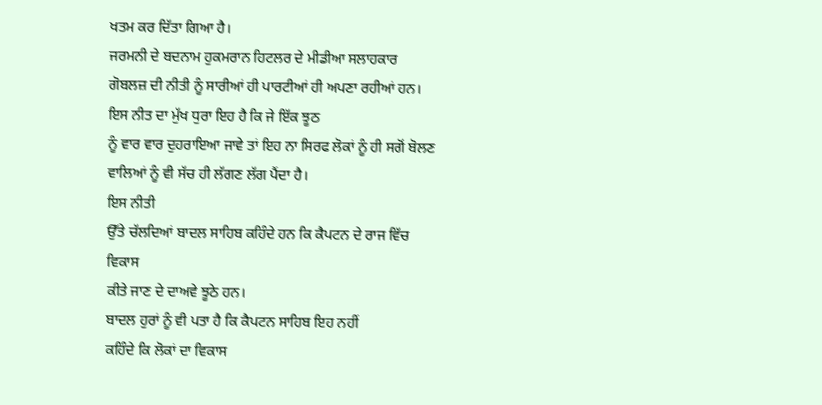ਖਤਮ ਕਰ ਦਿੱਤਾ ਗਿਆ ਹੈ।
ਜਰਮਨੀ ਦੇ ਬਦਨਾਮ ਹੁਕਮਰਾਨ ਹਿਟਲਰ ਦੇ ਮੀਡੀਆ ਸਲਾਹਕਾਰ
ਗੋਬਲਜ਼ ਦੀ ਨੀਤੀ ਨੂੰ ਸਾਰੀਆਂ ਹੀ ਪਾਰਟੀਆਂ ਹੀ ਅਪਣਾ ਰਹੀਆਂ ਹਨ।
ਇਸ ਨੀਤ ਦਾ ਮੁੱਖ ਧੁਰਾ ਇਹ ਹੈ ਕਿ ਜੇ ਇੱਕ ਝੂਠ
ਨੂੰ ਵਾਰ ਵਾਰ ਦੁਹਰਾਇਆ ਜਾਵੇ ਤਾਂ ਇਹ ਨਾ ਸਿਰਫ ਲੋਕਾਂ ਨੂੰ ਹੀ ਸਗੋਂ ਬੋਲਣ
ਵਾਲਿਆਂ ਨੂੰ ਵੀ ਸੱਚ ਹੀ ਲੱਗਣ ਲੱਗ ਪੈਂਦਾ ਹੈ।
ਇਸ ਨੀਤੀ
ਉੱਤੇ ਚੱਲਦਿਆਂ ਬਾਦਲ ਸਾਹਿਬ ਕਹਿੰਦੇ ਹਨ ਕਿ ਕੈਪਟਨ ਦੇ ਰਾਜ ਵਿੱਚ ਵਿਕਾਸ
ਕੀਤੇ ਜਾਣ ਦੇ ਦਾਅਵੇ ਝੂਠੇ ਹਨ।
ਬਾਦਲ ਹੁਰਾਂ ਨੂੰ ਵੀ ਪਤਾ ਹੈ ਕਿ ਕੈਪਟਨ ਸਾਹਿਬ ਇਹ ਨਹੀਂ
ਕਹਿੰਦੇ ਕਿ ਲੋਕਾਂ ਦਾ ਵਿਕਾਸ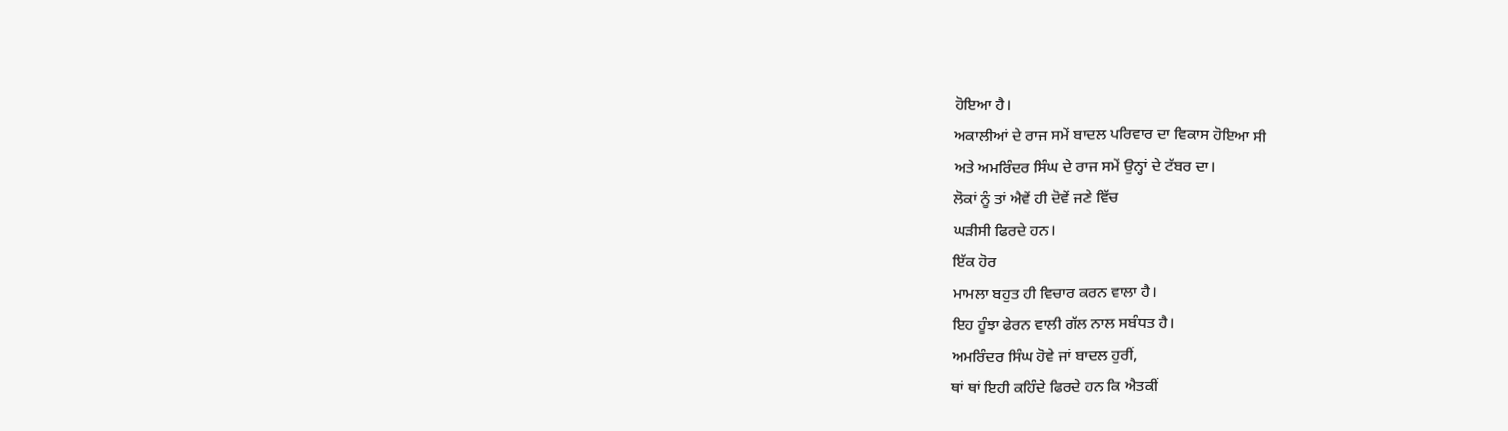ਹੋਇਆ ਹੈ।
ਅਕਾਲੀਆਂ ਦੇ ਰਾਜ ਸਮੇਂ ਬਾਦਲ ਪਰਿਵਾਰ ਦਾ ਵਿਕਾਸ ਹੋਇਆ ਸੀ
ਅਤੇ ਅਮਰਿੰਦਰ ਸਿੰਘ ਦੇ ਰਾਜ ਸਮੇਂ ਉਨ੍ਹਾਂ ਦੇ ਟੱਬਰ ਦਾ।
ਲੋਕਾਂ ਨੂੰ ਤਾਂ ਐਵੇਂ ਹੀ ਦੋਵੇਂ ਜਣੇ ਵਿੱਚ
ਘੜੀਸੀ ਫਿਰਦੇ ਹਨ।
ਇੱਕ ਹੋਰ
ਮਾਮਲਾ ਬਹੁਤ ਹੀ ਵਿਚਾਰ ਕਰਨ ਵਾਲਾ ਹੈ।
ਇਹ ਹੂੰਝਾ ਫੇਰਨ ਵਾਲੀ ਗੱਲ ਨਾਲ ਸਬੰਧਤ ਹੈ।
ਅਮਰਿੰਦਰ ਸਿੰਘ ਹੋਵੇ ਜਾਂ ਬਾਦਲ ਹੁਰੀਂ,
ਥਾਂ ਥਾਂ ਇਹੀ ਕਹਿੰਦੇ ਫਿਰਦੇ ਹਨ ਕਿ ਐਤਕੀਂ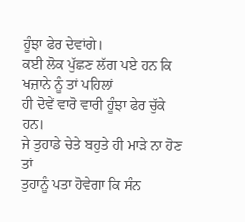ਹੂੰਝਾ ਫੇਰ ਦੇਵਾਂਗੇ।
ਕਈ ਲੋਕ ਪੁੱਛਣ ਲੱਗ ਪਏ ਹਨ ਕਿ ਖਜ਼ਾਨੇ ਨੂੰ ਤਾਂ ਪਹਿਲਾਂ
ਹੀ ਦੋਵੇਂ ਵਾਰੋ ਵਾਰੀ ਹੂੰਝਾ ਫੇਰ ਚੁੱਕੇ ਹਨ।
ਜੇ ਤੁਹਾਡੇ ਚੇਤੇ ਬਹੁਤੇ ਹੀ ਮਾੜੇ ਨਾ ਹੋਣ ਤਾਂ
ਤੁਹਾਨੂੰ ਪਤਾ ਹੋਵੇਗਾ ਕਿ ਸੰਨ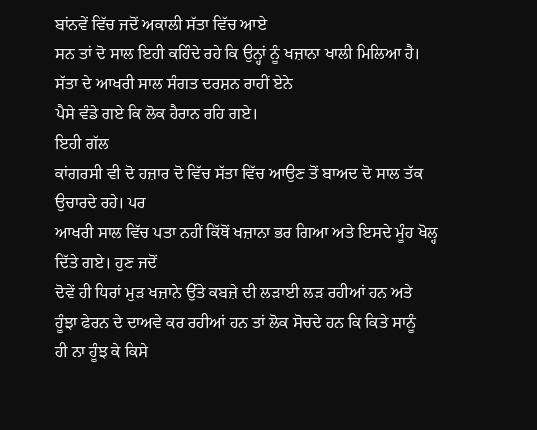ਬਾਂਨਵੇਂ ਵਿੱਚ ਜਦੋਂ ਅਕਾਲੀ ਸੱਤਾ ਵਿੱਚ ਆਏ
ਸਨ ਤਾਂ ਦੋ ਸਾਲ ਇਹੀ ਕਹਿੰਦੇ ਰਹੇ ਕਿ ਉਨ੍ਹਾਂ ਨੂੰ ਖਜ਼ਾਨਾ ਖਾਲੀ ਮਿਲਿਆ ਹੈ।
ਸੱਤਾ ਦੇ ਆਖਰੀ ਸਾਲ ਸੰਗਤ ਦਰਸ਼ਨ ਰਾਹੀਂ ਏਨੇ
ਪੈਸੇ ਵੰਡੇ ਗਏ ਕਿ ਲੋਕ ਹੈਰਾਨ ਰਹਿ ਗਏ।
ਇਹੀ ਗੱਲ
ਕਾਂਗਰਸੀ ਵੀ ਦੋ ਹਜ਼ਾਰ ਦੋ ਵਿੱਚ ਸੱਤਾ ਵਿੱਚ ਆਉਣ ਤੋਂ ਬਾਅਦ ਦੋ ਸਾਲ ਤੱਕ
ਉਚਾਰਦੇ ਰਹੇ। ਪਰ
ਆਖਰੀ ਸਾਲ ਵਿੱਚ ਪਤਾ ਨਹੀਂ ਕਿੱਥੋਂ ਖਜ਼ਾਨਾ ਭਰ ਗਿਆ ਅਤੇ ਇਸਦੇ ਮੂੰਹ ਖੋਲ੍ਹ
ਦਿੱਤੇ ਗਏ। ਹੁਣ ਜਦੋਂ
ਦੋਵੇਂ ਹੀ ਧਿਰਾਂ ਮੁੜ ਖਜ਼ਾਨੇ ਉੱਤੇ ਕਬਜ਼ੇ ਦੀ ਲੜਾਈ ਲੜ ਰਹੀਆਂ ਹਨ ਅਤੇ
ਹੂੰਝਾ ਫੇਰਨ ਦੇ ਦਾਅਵੇ ਕਰ ਰਹੀਆਂ ਹਨ ਤਾਂ ਲੋਕ ਸੋਚਦੇ ਹਨ ਕਿ ਕਿਤੇ ਸਾਨੂੰ
ਹੀ ਨਾ ਹੂੰਝ ਕੇ ਕਿਸੇ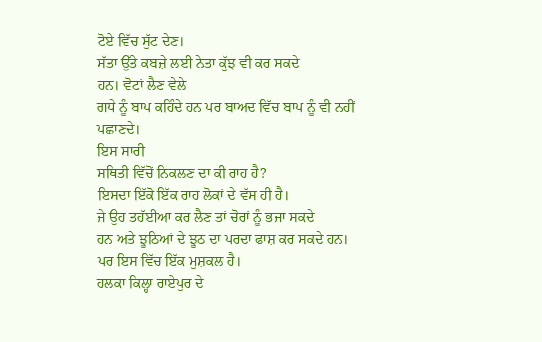ਟੋਏ ਵਿੱਚ ਸੁੱਟ ਦੇਣ।
ਸੱਤਾ ਉੱਤੇ ਕਬਜ਼ੇ ਲਈ ਨੇਤਾ ਕੁੱਝ ਵੀ ਕਰ ਸਕਦੇ
ਹਨ। ਵੋਟਾਂ ਲੈਣ ਵੇਲੇ
ਗਧੇ ਨੂੰ ਬਾਪ ਕਹਿੰਦੇ ਹਨ ਪਰ ਬਾਅਦ ਵਿੱਚ ਬਾਪ ਨੂੰ ਵੀ ਨਹੀਂ ਪਛਾਣਦੇ।
ਇਸ ਸਾਰੀ
ਸਥਿਤੀ ਵਿੱਚੋਂ ਨਿਕਲਣ ਦਾ ਕੀ ਰਾਹ ਹੈ?
ਇਸਦਾ ਇੱਕੋ ਇੱਕ ਰਾਹ ਲੋਕਾਂ ਦੇ ਵੱਸ ਹੀ ਹੈ।
ਜੇ ਉਹ ਤਹੱਈਆ ਕਰ ਲੈਣ ਤਾਂ ਚੋਰਾਂ ਨੂੰ ਭਜਾ ਸਕਦੇ
ਹਨ ਅਤੇ ਝੂਠਿਆਂ ਦੇ ਝੂਠ ਦਾ ਪਰਦਾ ਫਾਸ਼ ਕਰ ਸਕਦੇ ਹਨ।
ਪਰ ਇਸ ਵਿੱਚ ਇੱਕ ਮੁਸ਼ਕਲ ਹੈ।
ਹਲਕਾ ਕਿਲ੍ਹਾ ਰਾਏਪੁਰ ਦੇ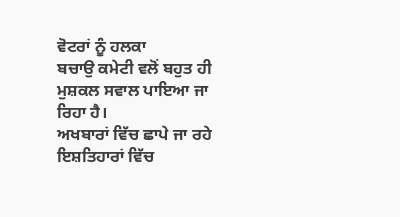ਵੋਟਰਾਂ ਨੂੰ ਹਲਕਾ
ਬਚਾਉ ਕਮੇਟੀ ਵਲੋਂ ਬਹੁਤ ਹੀ ਮੁਸ਼ਕਲ ਸਵਾਲ ਪਾਇਆ ਜਾ ਰਿਹਾ ਹੈ।
ਅਖਬਾਰਾਂ ਵਿੱਚ ਛਾਪੇ ਜਾ ਰਹੇ ਇਸ਼ਤਿਹਾਰਾਂ ਵਿੱਚ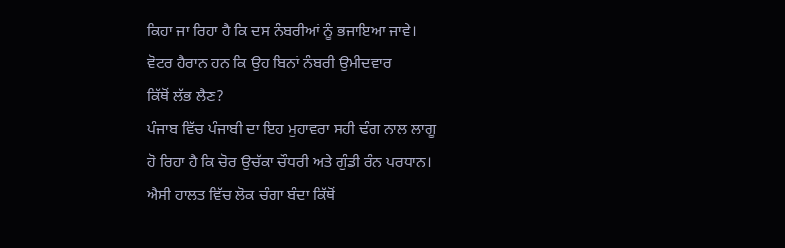ਕਿਹਾ ਜਾ ਰਿਹਾ ਹੈ ਕਿ ਦਸ ਨੰਬਰੀਆਂ ਨੂੰ ਭਜਾਇਆ ਜਾਵੇ।
ਵੋਟਰ ਹੈਰਾਨ ਹਨ ਕਿ ਉਹ ਬਿਨਾਂ ਨੰਬਰੀ ਉਮੀਦਵਾਰ
ਕਿੱਥੋਂ ਲੱਭ ਲੈਣ?
ਪੰਜਾਬ ਵਿੱਚ ਪੰਜਾਬੀ ਦਾ ਇਹ ਮੁਹਾਵਰਾ ਸਹੀ ਢੰਗ ਨਾਲ ਲਾਗੂ
ਹੋ ਰਿਹਾ ਹੈ ਕਿ ਚੋਰ ਉਚੱਕਾ ਚੌਧਰੀ ਅਤੇ ਗੁੰਡੀ ਰੰਨ ਪਰਧਾਨ।
ਐਸੀ ਹਾਲਤ ਵਿੱਚ ਲੋਕ ਚੰਗਾ ਬੰਦਾ ਕਿੱਥੋਂ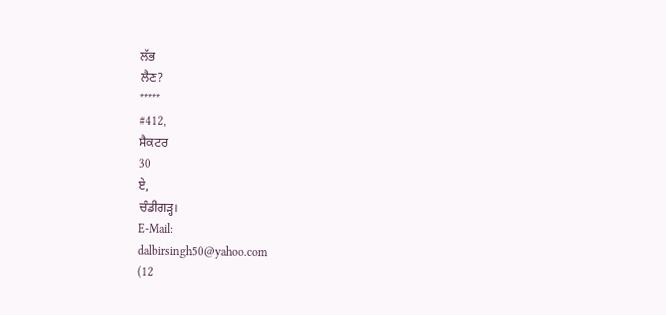ਲੱਭ
ਲੈਣ?
*****
#412,
ਸੈਕਟਰ
30
ਏ,
ਚੰਡੀਗੜ੍ਹ।
E-Mail:
dalbirsingh50@yahoo.com
(12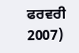ਫਰਵਰੀ 2007)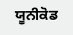ਯੂਨੀਕੋਡ